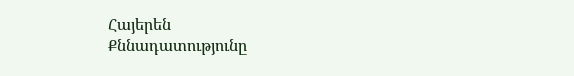Հայերեն
Քննադատությունը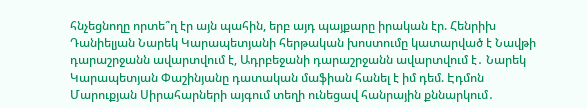հնչեցնողը որտե՞ղ էր այն պահին, երբ այդ պայքարը իրական էր. Հենրիխ Դանիելյան Նարեկ Կարապետյանի հերթական խոստումը կատարված է Նավթի դարաշրջանն ավարտվում է, Ադրբեջանի դարաշրջանն ավարտվում է․ Նարեկ Կարապետյան Փաշինյանը դատական մաֆիան հանել է իմ դեմ. Էդմոն Մարուքյան Սիրահարների այգում տեղի ունեցավ հանրային քննարկում․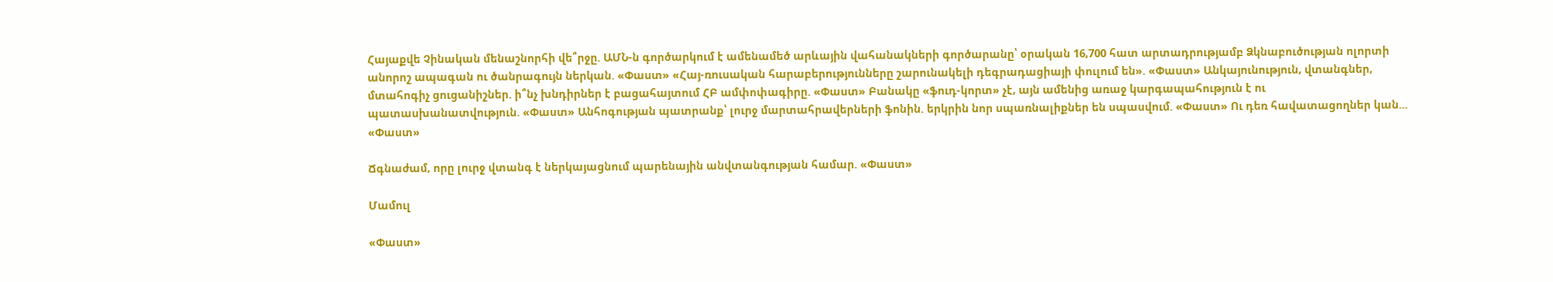Հայաքվե Չինական մենաշնորհի վե՞րջը. ԱՄՆ-ն գործարկում է ամենամեծ արևային վահանակների գործարանը՝ օրական 16,700 հատ արտադրությամբ Ձկնաբուծության ոլորտի անորոշ ապագան ու ծանրագույն ներկան. «Փաստ» «Հայ-ռուսական հարաբերությունները շարունակելի դեգրադացիայի փուլում են». «Փաստ» Անկայունություն, վտանգներ, մտահոգիչ ցուցանիշներ. ի՞նչ խնդիրներ է բացահայտում ՀԲ ամփոփագիրը. «Փաստ» Բանակը «ֆուդ-կորտ» չէ, այն ամենից առաջ կարգապահություն է ու պատասխանատվություն. «Փաստ» Անհոգության պատրանք՝ լուրջ մարտահրավերների ֆոնին. երկրին նոր սպառնալիքներ են սպասվում. «Փաստ» Ու դեռ հավատացողներ կան... «Փաստ»

Ճգնաժամ, որը լուրջ վտանգ է ներկայացնում պարենային անվտանգության համար. «Փաստ»

Մամուլ

«Փաստ»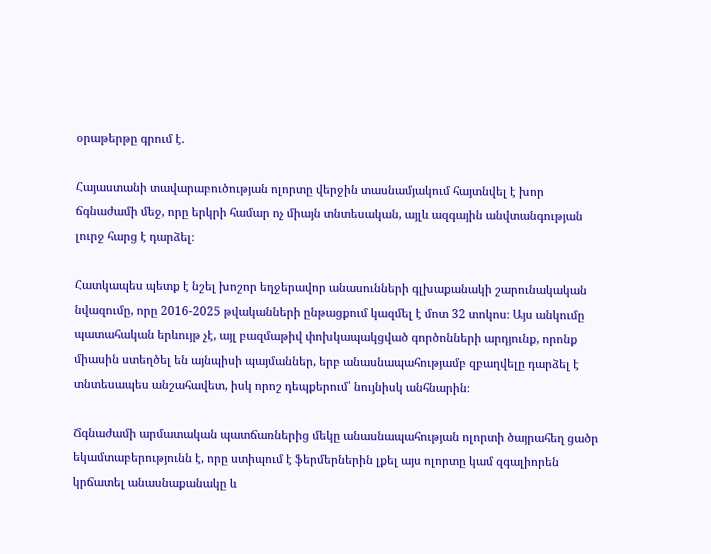օրաթերթը գրում է.

Հայաստանի տավարաբուծության ոլորտը վերջին տասնամյակում հայտնվել է խոր ճգնաժամի մեջ, որը երկրի համար ոչ միայն տնտեսական, այլև ազգային անվտանգության լուրջ հարց է դարձել։

Հատկապես պետք է նշել խոշոր եղջերավոր անասունների գլխաքանակի շարունակական նվազումը, որը 2016-2025 թվականների ընթացքում կազմել է մոտ 32 տոկոս։ Այս անկումը պատահական երևույթ չէ, այլ բազմաթիվ փոխկապակցված գործոնների արդյունք, որոնք միասին ստեղծել են այնպիսի պայմաններ, երբ անասնապահությամբ զբաղվելը դարձել է տնտեսապես անշահավետ, իսկ որոշ դեպքերում՝ նույնիսկ անհնարին։

Ճգնաժամի արմատական պատճառներից մեկը անասնապահության ոլորտի ծայրահեղ ցածր եկամտաբերությունն է, որը ստիպում է ֆերմերներին լքել այս ոլորտը կամ զգալիորեն կրճատել անասնաքանակը և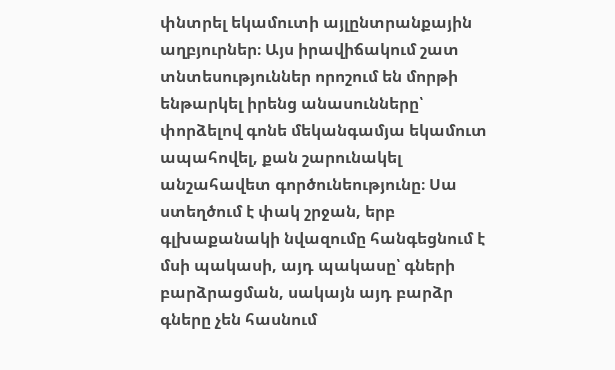փնտրել եկամուտի այլընտրանքային աղբյուրներ։ Այս իրավիճակում շատ տնտեսություններ որոշում են մորթի ենթարկել իրենց անասունները՝ փորձելով գոնե մեկանգամյա եկամուտ ապահովել, քան շարունակել անշահավետ գործունեությունը։ Սա ստեղծում է փակ շրջան, երբ գլխաքանակի նվազումը հանգեցնում է մսի պակասի, այդ պակասը՝ գների բարձրացման, սակայն այդ բարձր գները չեն հասնում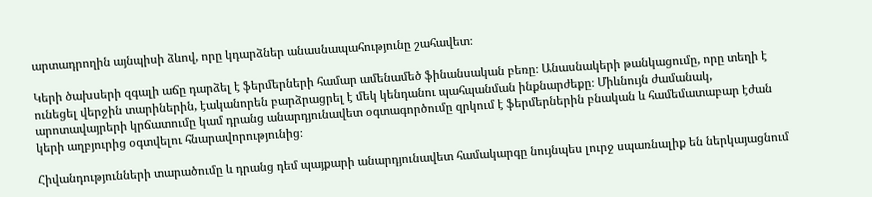արտադրողին այնպիսի ձևով, որը կդարձներ անասնապահությունը շահավետ։

Կերի ծախսերի զգալի աճը դարձել է ֆերմերների համար ամենամեծ ֆինանսական բեռը։ Անասնակերի թանկացումը, որը տեղի է ունեցել վերջին տարիներին, էականորեն բարձրացրել է մեկ կենդանու պահպանման ինքնարժեքը։ Միևնույն ժամանակ, արոտավայրերի կրճատումը կամ դրանց անարդյունավետ օգտագործումը զրկում է ֆերմերներին բնական և համեմատաբար էժան կերի աղբյուրից օգտվելու հնարավորությունից։

Հիվանդությունների տարածումը և դրանց դեմ պայքարի անարդյունավետ համակարգը նույնպես լուրջ սպառնալիք են ներկայացնում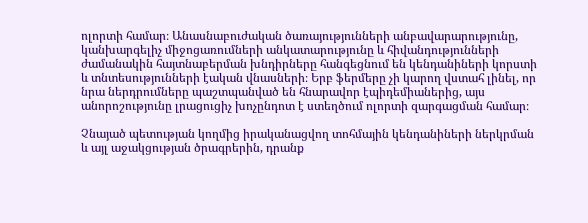ոլորտի համար։ Անասնաբուժական ծառայությունների անբավարարությունը, կանխարգելիչ միջոցառումների անկատարությունը և հիվանդությունների ժամանակին հայտնաբերման խնդիրները հանգեցնում են կենդանիների կորստի և տնտեսությունների էական վնասների։ Երբ ֆերմերը չի կարող վստահ լինել, որ նրա ներդրումները պաշտպանված են հնարավոր էպիդեմիաներից, այս անորոշությունը լրացուցիչ խոչընդոտ է ստեղծում ոլորտի զարգացման համար։

Չնայած պետության կողմից իրականացվող տոհմային կենդանիների ներկրման և այլ աջակցության ծրագրերին, դրանք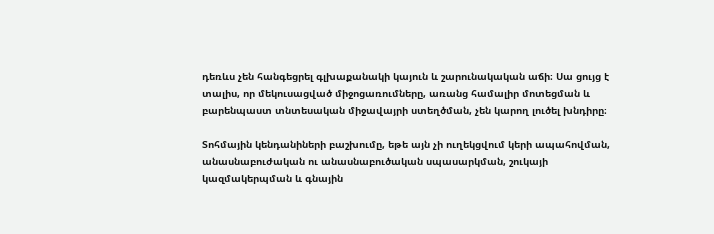դեռևս չեն հանգեցրել գլխաքանակի կայուն և շարունակական աճի։ Սա ցույց է տալիս, որ մեկուսացված միջոցառումները, առանց համալիր մոտեցման և բարենպաստ տնտեսական միջավայրի ստեղծման, չեն կարող լուծել խնդիրը։

Տոհմային կենդանիների բաշխումը, եթե այն չի ուղեկցվում կերի ապահովման, անասնաբուժական ու անասնաբուծական սպասարկման, շուկայի կազմակերպման և գնային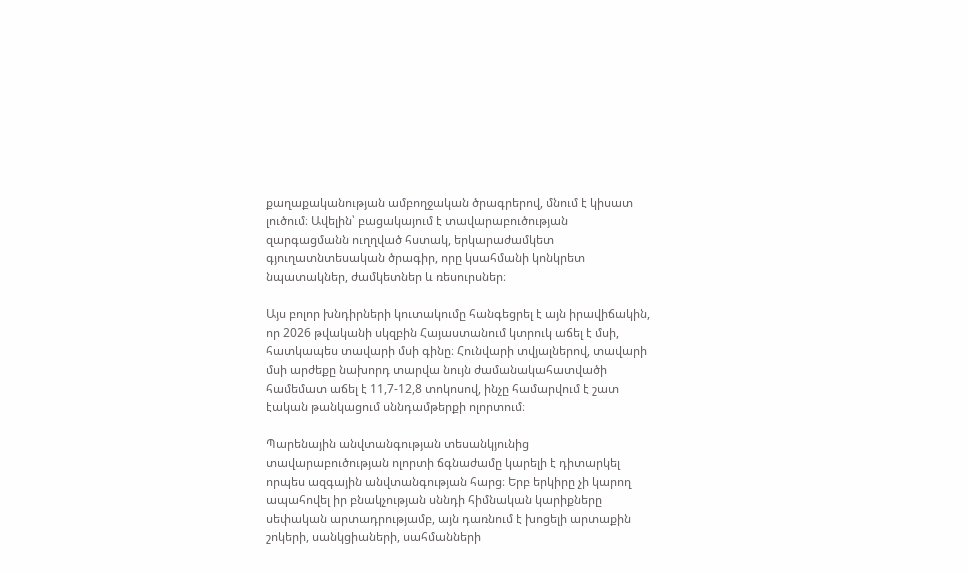քաղաքականության ամբողջական ծրագրերով, մնում է կիսատ լուծում։ Ավելին՝ բացակայում է տավարաբուծության զարգացմանն ուղղված հստակ, երկարաժամկետ գյուղատնտեսական ծրագիր, որը կսահմանի կոնկրետ նպատակներ, ժամկետներ և ռեսուրսներ։

Այս բոլոր խնդիրների կուտակումը հանգեցրել է այն իրավիճակին, որ 2026 թվականի սկզբին Հայաստանում կտրուկ աճել է մսի, հատկապես տավարի մսի գինը։ Հունվարի տվյալներով, տավարի մսի արժեքը նախորդ տարվա նույն ժամանակահատվածի համեմատ աճել է 11,7-12,8 տոկոսով, ինչը համարվում է շատ էական թանկացում սննդամթերքի ոլորտում։

Պարենային անվտանգության տեսանկյունից տավարաբուծության ոլորտի ճգնաժամը կարելի է դիտարկել որպես ազգային անվտանգության հարց։ Երբ երկիրը չի կարող ապահովել իր բնակչության սննդի հիմնական կարիքները սեփական արտադրությամբ, այն դառնում է խոցելի արտաքին շոկերի, սանկցիաների, սահմանների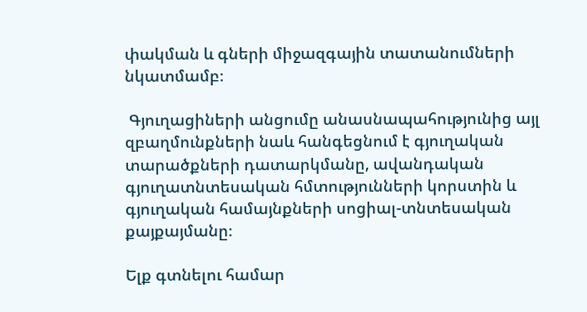փակման և գների միջազգային տատանումների նկատմամբ։

 Գյուղացիների անցումը անասնապահությունից այլ զբաղմունքների նաև հանգեցնում է գյուղական տարածքների դատարկմանը, ավանդական գյուղատնտեսական հմտությունների կորստին և գյուղական համայնքների սոցիալ-տնտեսական քայքայմանը։

Ելք գտնելու համար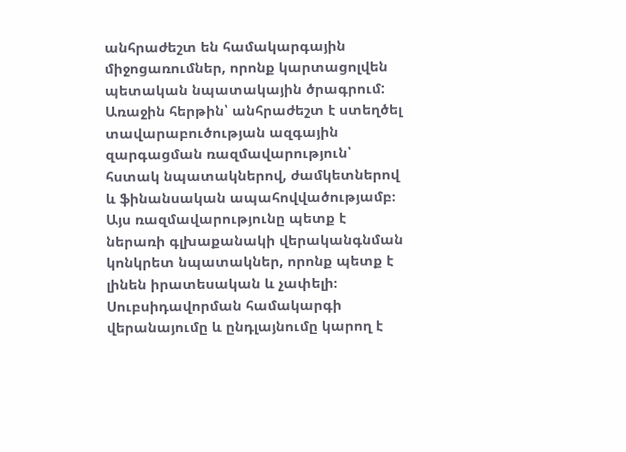անհրաժեշտ են համակարգային միջոցառումներ, որոնք կարտացոլվեն պետական նպատակային ծրագրում: Առաջին հերթին՝ անհրաժեշտ է ստեղծել տավարաբուծության ազգային զարգացման ռազմավարություն՝ հստակ նպատակներով, ժամկետներով և ֆինանսական ապահովվածությամբ։ Այս ռազմավարությունը պետք է ներառի գլխաքանակի վերականգնման կոնկրետ նպատակներ, որոնք պետք է լինեն իրատեսական և չափելի։ Սուբսիդավորման համակարգի վերանայումը և ընդլայնումը կարող է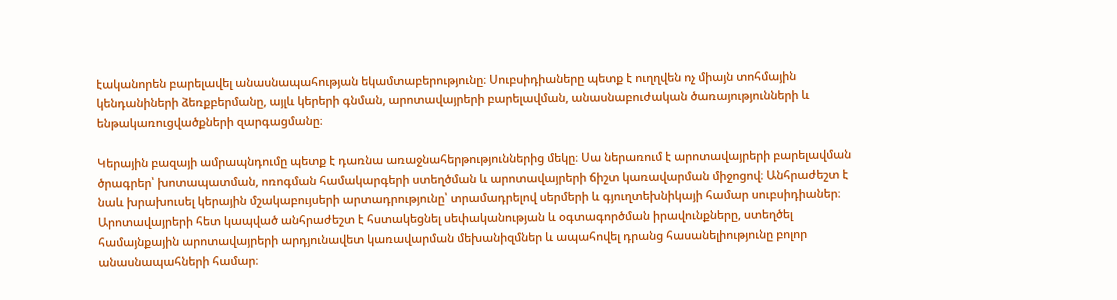էականորեն բարելավել անասնապահության եկամտաբերությունը։ Սուբսիդիաները պետք է ուղղվեն ոչ միայն տոհմային կենդանիների ձեռքբերմանը, այլև կերերի գնման, արոտավայրերի բարելավման, անասնաբուժական ծառայությունների և ենթակառուցվածքների զարգացմանը։

Կերային բազայի ամրապնդումը պետք է դառնա առաջնահերթություններից մեկը։ Սա ներառում է արոտավայրերի բարելավման ծրագրեր՝ խոտապատման, ոռոգման համակարգերի ստեղծման և արոտավայրերի ճիշտ կառավարման միջոցով։ Անհրաժեշտ է նաև խրախուսել կերային մշակաբույսերի արտադրությունը՝ տրամադրելով սերմերի և գյուղտեխնիկայի համար սուբսիդիաներ։ Արոտավայրերի հետ կապված անհրաժեշտ է հստակեցնել սեփականության և օգտագործման իրավունքները, ստեղծել համայնքային արոտավայրերի արդյունավետ կառավարման մեխանիզմներ և ապահովել դրանց հասանելիությունը բոլոր անասնապահների համար։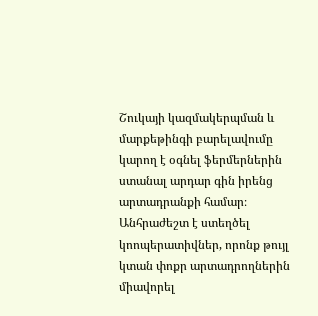Շուկայի կազմակերպման և մարքեթինգի բարելավումը կարող է օգնել ֆերմերներին ստանալ արդար գին իրենց արտադրանքի համար։ Անհրաժեշտ է ստեղծել կոոպերատիվներ, որոնք թույլ կտան փոքր արտադրողներին միավորել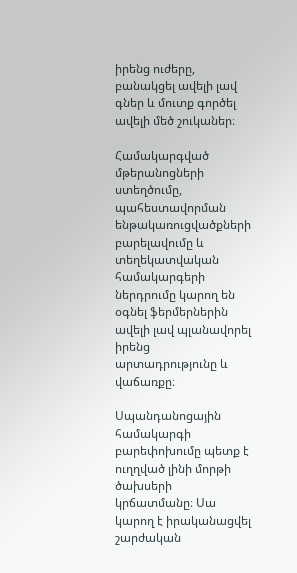իրենց ուժերը, բանակցել ավելի լավ գներ և մուտք գործել ավելի մեծ շուկաներ։

Համակարգված մթերանոցների ստեղծումը, պահեստավորման ենթակառուցվածքների բարելավումը և տեղեկատվական համակարգերի ներդրումը կարող են օգնել ֆերմերներին ավելի լավ պլանավորել իրենց արտադրությունը և վաճառքը։

Սպանդանոցային համակարգի բարեփոխումը պետք է ուղղված լինի մորթի ծախսերի կրճատմանը։ Սա կարող է իրականացվել շարժական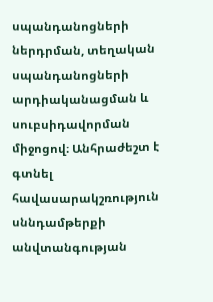սպանդանոցների ներդրման, տեղական սպանդանոցների արդիականացման և սուբսիդավորման միջոցով։ Անհրաժեշտ է գտնել հավասարակշռություն սննդամթերքի անվտանգության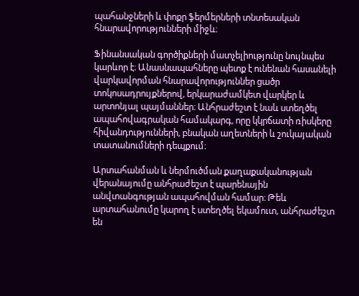պահանջների և փոքր ֆերմերների տնտեսական հնարավորությունների միջև։

Ֆինանսական գործիքների մատչելիությունը նույնպես կարևոր է։ Անասնապահները պետք է ունենան հասանելի վարկավորման հնարավորություններ ցածր տոկոսադրույքներով, երկարաժամկետ վարկեր և արտոնյալ պայմաններ։ Անհրաժեշտ է նաև ստեղծել ապահովագրական համակարգ, որը կկրճատի ռիսկերը հիվանդությունների, բնական աղետների և շուկայական տատանումների դեպքում։

Արտահանման և ներմուծման քաղաքականության վերանայումը անհրաժեշտ է պարենային անվտանգության ապահովման համար։ Թեև արտահանումը կարող է ստեղծել եկամուտ, անհրաժեշտ են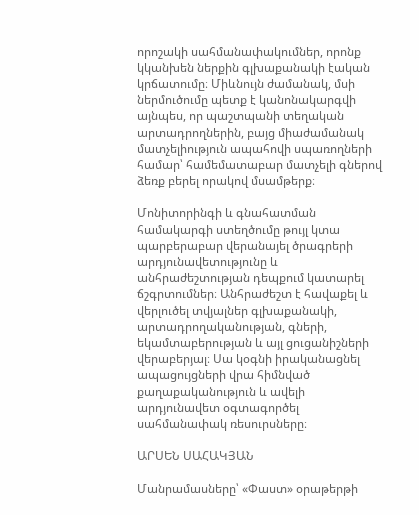որոշակի սահմանափակումներ, որոնք կկանխեն ներքին գլխաքանակի էական կրճատումը։ Միևնույն ժամանակ, մսի ներմուծումը պետք է կանոնակարգվի այնպես, որ պաշտպանի տեղական արտադրողներին, բայց միաժամանակ մատչելիություն ապահովի սպառողների համար՝ համեմատաբար մատչելի գներով ձեռք բերել որակով մսամթերք։

Մոնիտորինգի և գնահատման համակարգի ստեղծումը թույլ կտա պարբերաբար վերանայել ծրագրերի արդյունավետությունը և անհրաժեշտության դեպքում կատարել ճշգրտումներ։ Անհրաժեշտ է հավաքել և վերլուծել տվյալներ գլխաքանակի, արտադրողականության, գների, եկամտաբերության և այլ ցուցանիշների վերաբերյալ։ Սա կօգնի իրականացնել ապացույցների վրա հիմնված քաղաքականություն և ավելի արդյունավետ օգտագործել սահմանափակ ռեսուրսները։

ԱՐՍԵՆ ՍԱՀԱԿՅԱՆ

Մանրամասները՝ «Փաստ» օրաթերթի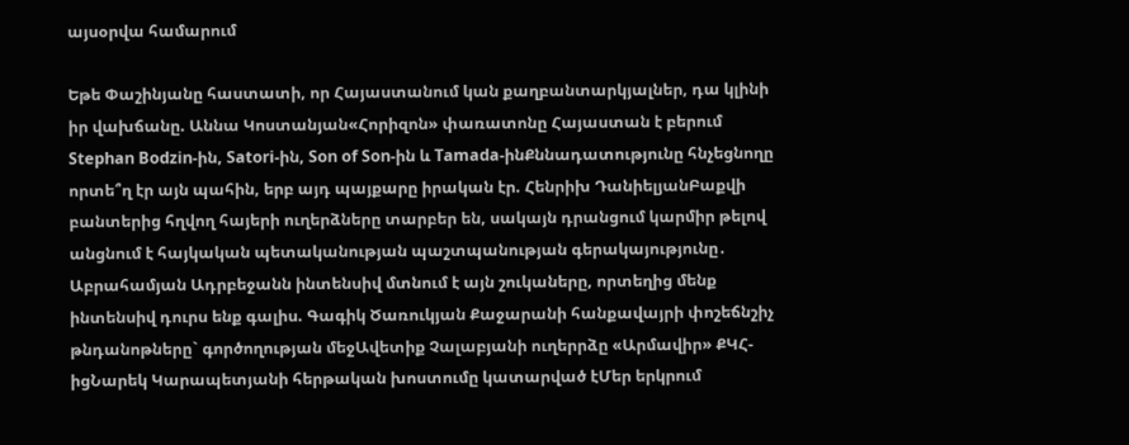այսօրվա համարում

Եթե Փաշինյանը հաստատի, որ Հայաստանում կան քաղբանտարկյալներ, դա կլինի իր վախճանը. Աննա Կոստանյան«Հորիզոն» փառատոնը Հայաստան է բերում Stephan Bodzin-ին, Satori-ին, Son of Son-ին և Tamada-ինՔննադատությունը հնչեցնողը որտե՞ղ էր այն պահին, երբ այդ պայքարը իրական էր. Հենրիխ ԴանիելյանԲաքվի բանտերից հղվող հայերի ուղերձները տարբեր են, սակայն դրանցում կարմիր թելով անցնում է հայկական պետականության պաշտպանության գերակայությունը․ Աբրահամյան Ադրբեջանն ինտենսիվ մտնում է այն շուկաները, որտեղից մենք ինտենսիվ դուրս ենք գալիս. Գագիկ Ծառուկյան Քաջարանի հանքավայրի փոշեճնշիչ թնդանոթները` գործողության մեջԱվետիք Չալաբյանի ուղերրձը «Արմավիր» ՔԿՀ-իցՆարեկ Կարապետյանի հերթական խոստումը կատարված էՄեր երկրում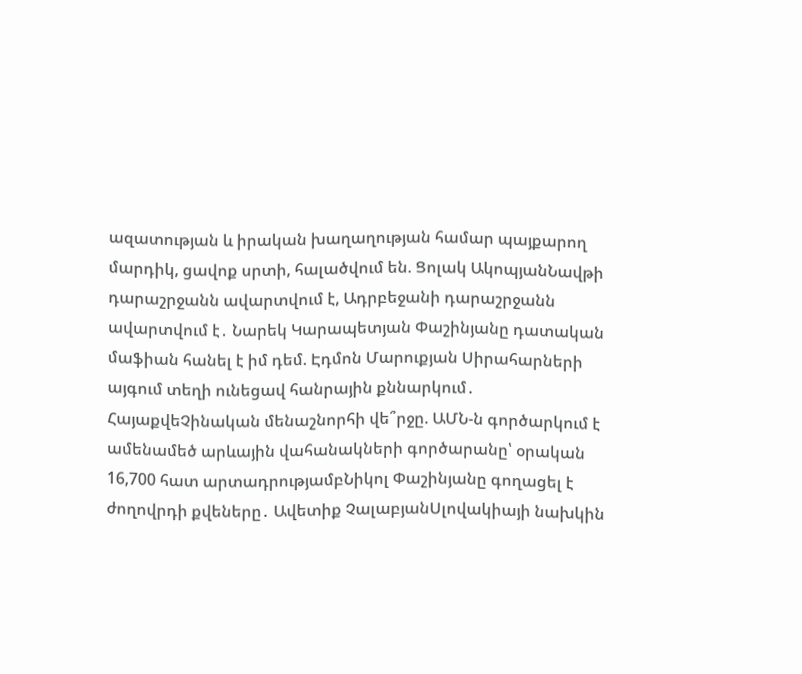ազատության և իրական խաղաղության համար պայքարող մարդիկ, ցավոք սրտի, հալածվում են. Ցոլակ ԱկոպյանՆավթի դարաշրջանն ավարտվում է, Ադրբեջանի դարաշրջանն ավարտվում է․ Նարեկ Կարապետյան Փաշինյանը դատական մաֆիան հանել է իմ դեմ. Էդմոն Մարուքյան Սիրահարների այգում տեղի ունեցավ հանրային քննարկում․ ՀայաքվեՉինական մենաշնորհի վե՞րջը. ԱՄՆ-ն գործարկում է ամենամեծ արևային վահանակների գործարանը՝ օրական 16,700 հատ արտադրությամբՆիկոլ Փաշինյանը գողացել է ժողովրդի քվեները․ Ավետիք ՉալաբյանՍլովակիայի նախկին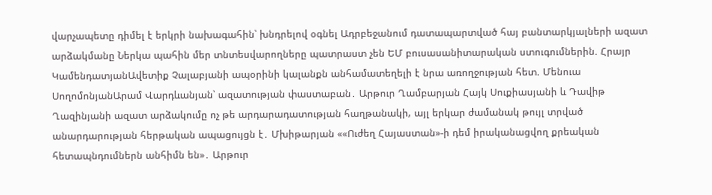վարչապետը դիմել է երկրի նախագահին՝ խնդրելով օգնել Ադրբեջանում դատապարտված հայ բանտարկյալների ազատ արձակմանը Ներկա պահին մեր տնտեսվարողները պատրաստ չեն ԵՄ բուսասանիտարական ստուգումներին. Հրայր ԿամենդատյանԱվետիք Չալաբյանի ապօրինի կալանքն անհամատեղելի է նրա առողջության հետ. Մենուա ՍողոմոնյանԱրամ Վարդևանյան՝ ազատության փաստաբան․ Արթուր Ղամբարյան Հայկ Սուքիասյանի և Դավիթ Ղազինյանի ազատ արձակումը ոչ թե արդարադատության հաղթանակի, այլ երկար ժամանակ թույլ տրված անարդարության հերթական ապացույցն է․ Մխիթարյան ««Ուժեղ Հայաստան»-ի դեմ իրականացվող քրեական հետապնդումներն անհիմն են»․ Արթուր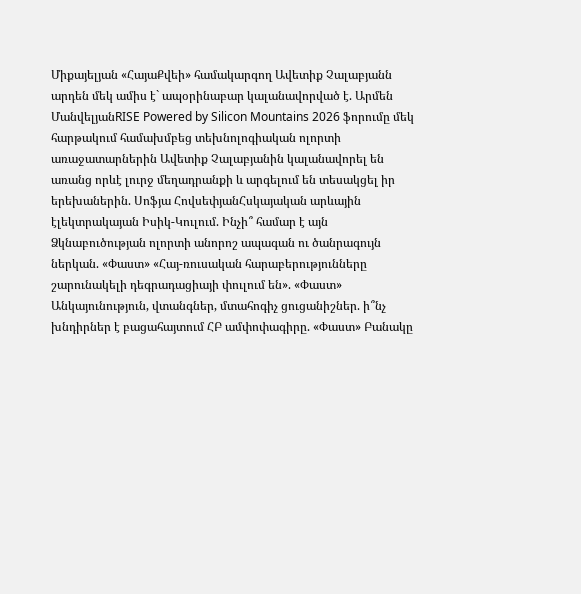Միքայելյան «ՀայաՔվեի» համակարգող Ավետիք Չալաբյանն արդեն մեկ ամիս է` ապօրինաբար կալանավորված է. Արմեն ՄանվելյանRISE Powered by Silicon Mountains 2026 ֆորումը մեկ հարթակում համախմբեց տեխնոլոգիական ոլորտի առաջատարներին Ավետիք Չալաբյանին կալանավորել են առանց որևէ լուրջ մեղադրանքի և արգելում են տեսակցել իր երեխաներին. Սոֆյա ՀովսեփյանՀսկայական արևային էլեկտրակայան Իսիկ-Կուլում. Ինչի՞ համար է այն Ձկնաբուծության ոլորտի անորոշ ապագան ու ծանրագույն ներկան. «Փաստ» «Հայ-ռուսական հարաբերությունները շարունակելի դեգրադացիայի փուլում են». «Փաստ» Անկայունություն, վտանգներ, մտահոգիչ ցուցանիշներ. ի՞նչ խնդիրներ է բացահայտում ՀԲ ամփոփագիրը. «Փաստ» Բանակը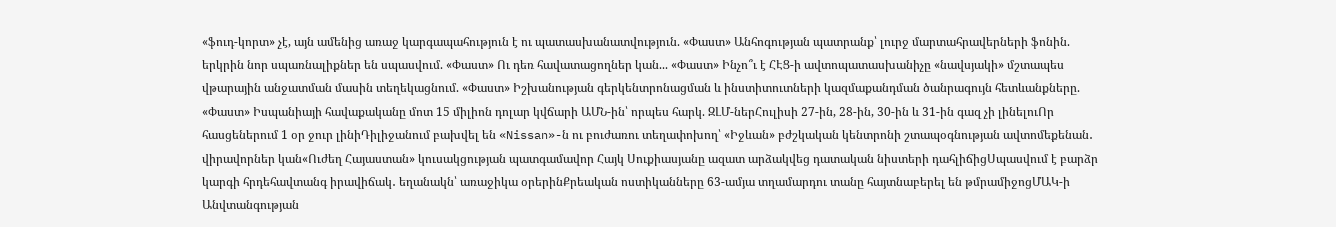«ֆուդ-կորտ» չէ, այն ամենից առաջ կարգապահություն է ու պատասխանատվություն. «Փաստ» Անհոգության պատրանք՝ լուրջ մարտահրավերների ֆոնին. երկրին նոր սպառնալիքներ են սպասվում. «Փաստ» Ու դեռ հավատացողներ կան... «Փաստ» Ինչո՞ւ է ՀԷՑ-ի ավտոպատասխանիչը «նավսյակի» մշտապես վթարային անջատման մասին տեղեկացնում. «Փաստ» Իշխանության գերկենտրոնացման և ինստիտուտների կազմաքանդման ծանրագույն հետևանքները. «Փաստ» Իսպանիայի հավաքականը մոտ 15 միլիոն դոլար կվճարի ԱՄՆ-ին՝ որպես հարկ. ԶԼՄ-ներՀուլիսի 27-ին, 28-ին, 30-ին և 31-ին գազ չի լինելուՈր հասցեներում 1 օր ջուր լինիԴիլիջանում բախվել են «Nissan»-ն ու բուժառու տեղափոխող՝ «Իջևան» բժշկական կենտրոնի շտապօգնության ավտոմեքենան․ վիրավորներ կան«Ուժեղ Հայաստան» կուսակցության պատգամավոր Հայկ Սուքիասյանը ազատ արձակվեց դատական նիստերի դահլիճիցՍպասվում է բարձր կարգի հրդեհավտանգ իրավիճակ․ եղանակն՝ առաջիկա օրերինՔրեական ոստիկանները 63-ամյա տղամարդու տանը հայտնաբերել են թմրամիջոցՄԱԿ-ի Անվտանգության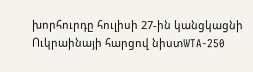խորհուրդը հուլիսի 27-ին կանցկացնի Ուկրաինայի հարցով նիստWTA-250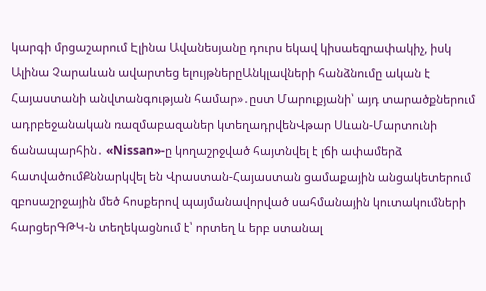կարգի մրցաշարում Էլինա Ավանեսյանը դուրս եկավ կիսաեզրափակիչ, իսկ Ալինա Չարաևան ավարտեց ելույթներըԱնկլավների հանձնումը ական է Հայաստանի անվտանգության համար»․ըստ Մարուքյանի՝ այդ տարածքներում ադրբեջանական ռազմաբազաներ կտեղադրվենՎթար Սևան-Մարտունի ճանապարհին․ «Nissan»-ը կողաշրջված հայտնվել է լճի ափամերձ հատվածումՔննարկվել են Վրաստան-Հայաստան ցամաքային անցակետերում զբոսաշրջային մեծ հոսքերով պայմանավորված սահմանային կուտակումների հարցերԳԹԿ-ն տեղեկացնում է՝ որտեղ և երբ ստանալ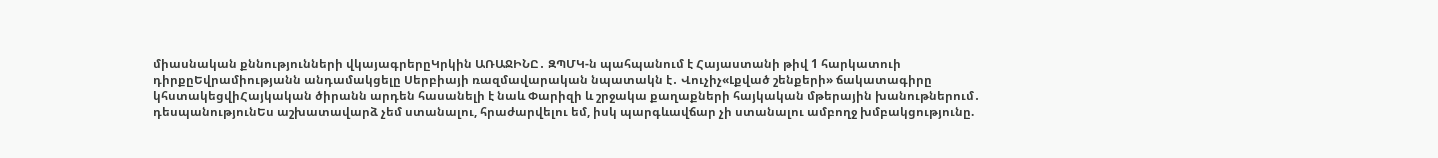միասնական քննությունների վկայագրերըԿրկին ԱՌԱՋԻՆԸ․ ԶՊՄԿ-ն պահպանում է Հայաստանի թիվ 1 հարկատուի դիրքըԵվրամիությանն անդամակցելը Սերբիայի ռազմավարական նպատակն է․ Վուչիչ«Լքված շենքերի» ճակատագիրը կհստակեցվիՀայկական ծիրանն արդեն հասանելի է նաև Փարիզի և շրջակա քաղաքների հայկական մթերային խանութներում․ դեսպանությունԵս աշխատավարձ չեմ ստանալու, հրաժարվելու եմ, իսկ պարգևավճար չի ստանալու ամբողջ խմբակցությունը.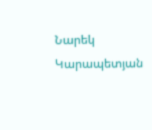Նարեկ Կարապետյան